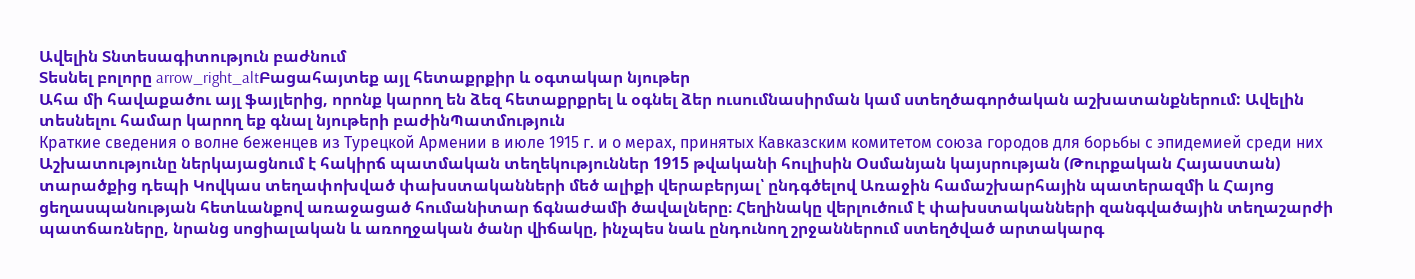Ավելին Տնտեսագիտություն բաժնում
Տեսնել բոլորը arrow_right_altԲացահայտեք այլ հետաքրքիր և օգտակար նյութեր
Ահա մի հավաքածու այլ ֆայլերից, որոնք կարող են ձեզ հետաքրքրել և օգնել ձեր ուսումնասիրման կամ ստեղծագործական աշխատանքներում: Ավելին տեսնելու համար կարող եք գնալ նյութերի բաժինՊատմություն
Краткие сведения о волне беженцев из Турецкой Армении в июле 1915 г. и о мерах, принятых Кавказским комитетом союза городов для борьбы с эпидемией среди них
Աշխատությունը ներկայացնում է հակիրճ պատմական տեղեկություններ 1915 թվականի հուլիսին Օսմանյան կայսրության (Թուրքական Հայաստան) տարածքից դեպի Կովկաս տեղափոխված փախստականների մեծ ալիքի վերաբերյալ՝ ընդգծելով Առաջին համաշխարհային պատերազմի և Հայոց ցեղասպանության հետևանքով առաջացած հումանիտար ճգնաժամի ծավալները։ Հեղինակը վերլուծում է փախստականների զանգվածային տեղաշարժի պատճառները, նրանց սոցիալական և առողջական ծանր վիճակը, ինչպես նաև ընդունող շրջաններում ստեղծված արտակարգ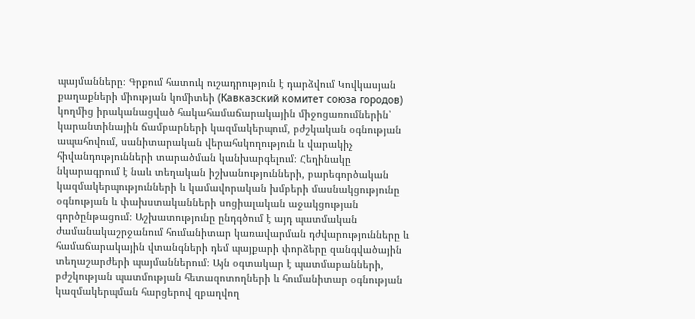պայմանները։ Գրքում հատուկ ուշադրություն է դարձվում Կովկասյան քաղաքների միության կոմիտեի (Кавказский комитет союза городов) կողմից իրականացված հակահամաճարակային միջոցառումներին՝ կարանտինային ճամբարների կազմակերպում, բժշկական օգնության ապահովում, սանիտարական վերահսկողություն և վարակիչ հիվանդությունների տարածման կանխարգելում։ Հեղինակը նկարագրում է նաև տեղական իշխանությունների, բարեգործական կազմակերպությունների և կամավորական խմբերի մասնակցությունը օգնության և փախստականների սոցիալական աջակցության գործընթացում։ Աշխատությունը ընդգծում է այդ պատմական ժամանակաշրջանում հումանիտար կառավարման դժվարությունները և համաճարակային վտանգների դեմ պայքարի փորձերը զանգվածային տեղաշարժերի պայմաններում։ Այն օգտակար է պատմաբանների, բժշկության պատմության հետազոտողների և հումանիտար օգնության կազմակերպման հարցերով զբաղվող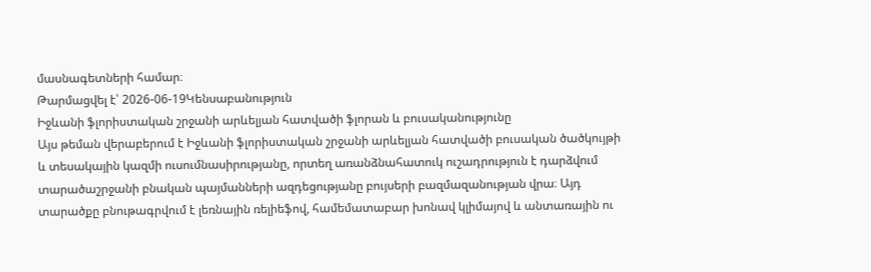մասնագետների համար։
Թարմացվել է՝ 2026-06-19Կենսաբանություն
Իջևանի ֆլորիստական շրջանի արևելյան հատվածի ֆլորան և բուսականությունը
Այս թեման վերաբերում է Իջևանի ֆլորիստական շրջանի արևելյան հատվածի բուսական ծածկույթի և տեսակային կազմի ուսումնասիրությանը, որտեղ առանձնահատուկ ուշադրություն է դարձվում տարածաշրջանի բնական պայմանների ազդեցությանը բույսերի բազմազանության վրա։ Այդ տարածքը բնութագրվում է լեռնային ռելիեֆով, համեմատաբար խոնավ կլիմայով և անտառային ու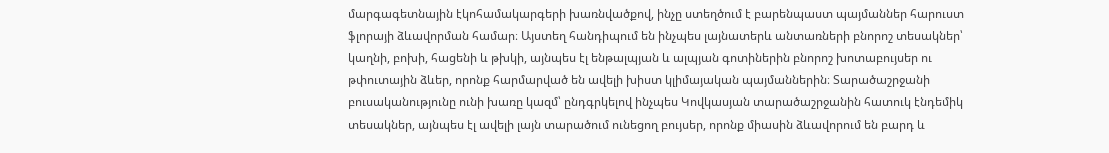մարգագետնային էկոհամակարգերի խառնվածքով, ինչը ստեղծում է բարենպաստ պայմաններ հարուստ ֆլորայի ձևավորման համար։ Այստեղ հանդիպում են ինչպես լայնատերև անտառների բնորոշ տեսակներ՝ կաղնի, բոխի, հացենի և թխկի, այնպես էլ ենթալպյան և ալպյան գոտիներին բնորոշ խոտաբույսեր ու թփուտային ձևեր, որոնք հարմարված են ավելի խիստ կլիմայական պայմաններին։ Տարածաշրջանի բուսականությունը ունի խառը կազմ՝ ընդգրկելով ինչպես Կովկասյան տարածաշրջանին հատուկ էնդեմիկ տեսակներ, այնպես էլ ավելի լայն տարածում ունեցող բույսեր, որոնք միասին ձևավորում են բարդ և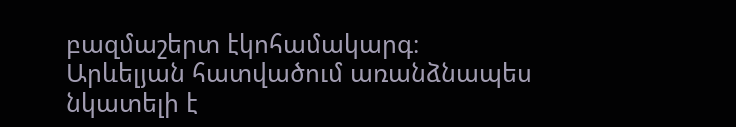բազմաշերտ էկոհամակարգ։ Արևելյան հատվածում առանձնապես նկատելի է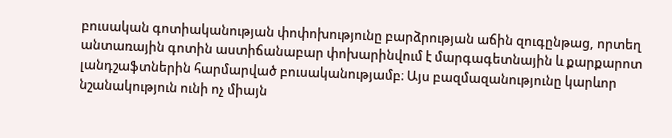բուսական գոտիականության փոփոխությունը բարձրության աճին զուգընթաց, որտեղ անտառային գոտին աստիճանաբար փոխարինվում է մարգագետնային և քարքարոտ լանդշաֆտներին հարմարված բուսականությամբ։ Այս բազմազանությունը կարևոր նշանակություն ունի ոչ միայն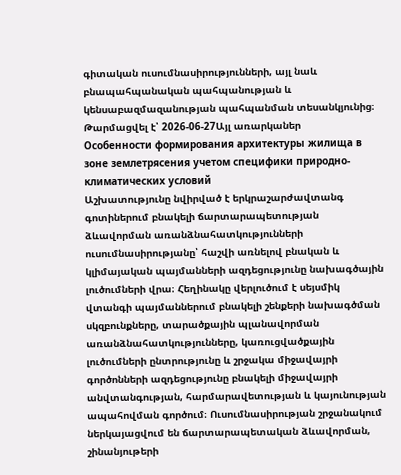գիտական ուսումնասիրությունների, այլ նաև բնապահպանական պահպանության և կենսաբազմազանության պահպանման տեսանկյունից։
Թարմացվել է՝ 2026-06-27Այլ առարկաներ
Особенности формирования архитектуры жилища в зоне землетрясения учетом специфики природно-климатических условий
Աշխատությունը նվիրված է երկրաշարժավտանգ գոտիներում բնակելի ճարտարապետության ձևավորման առանձնահատկությունների ուսումնասիրությանը՝ հաշվի առնելով բնական և կլիմայական պայմանների ազդեցությունը նախագծային լուծումների վրա։ Հեղինակը վերլուծում է սեյսմիկ վտանգի պայմաններում բնակելի շենքերի նախագծման սկզբունքները, տարածքային պլանավորման առանձնահատկությունները, կառուցվածքային լուծումների ընտրությունը և շրջակա միջավայրի գործոնների ազդեցությունը բնակելի միջավայրի անվտանգության, հարմարավետության և կայունության ապահովման գործում։ Ուսումնասիրության շրջանակում ներկայացվում են ճարտարապետական ձևավորման, շինանյութերի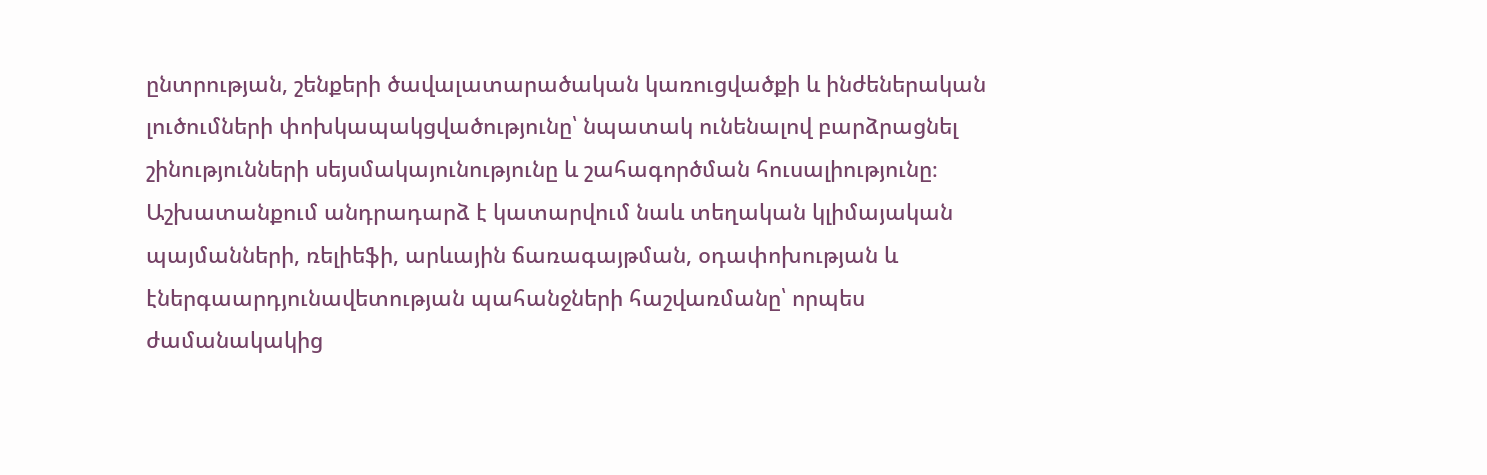ընտրության, շենքերի ծավալատարածական կառուցվածքի և ինժեներական լուծումների փոխկապակցվածությունը՝ նպատակ ունենալով բարձրացնել շինությունների սեյսմակայունությունը և շահագործման հուսալիությունը։ Աշխատանքում անդրադարձ է կատարվում նաև տեղական կլիմայական պայմանների, ռելիեֆի, արևային ճառագայթման, օդափոխության և էներգաարդյունավետության պահանջների հաշվառմանը՝ որպես ժամանակակից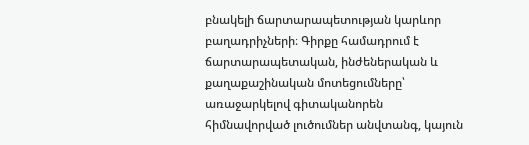բնակելի ճարտարապետության կարևոր բաղադրիչների։ Գիրքը համադրում է ճարտարապետական, ինժեներական և քաղաքաշինական մոտեցումները՝ առաջարկելով գիտականորեն հիմնավորված լուծումներ անվտանգ, կայուն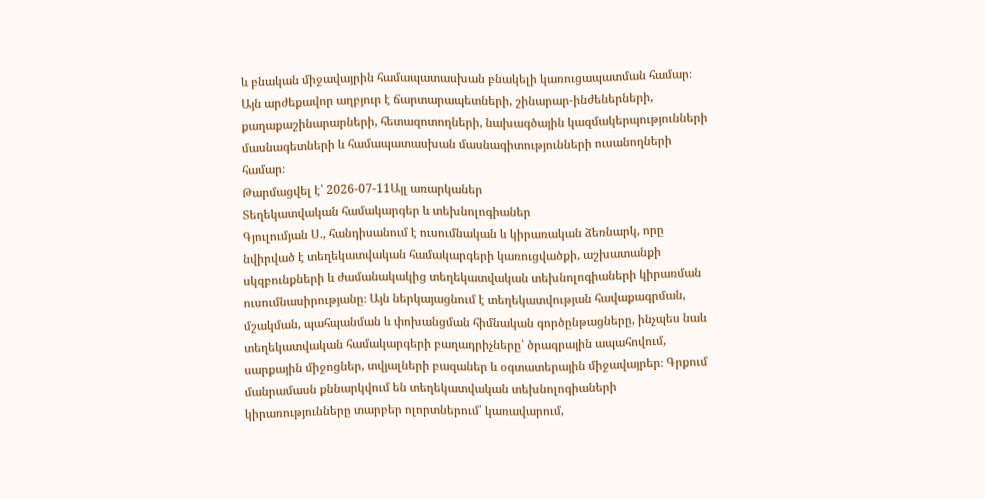և բնական միջավայրին համապատասխան բնակելի կառուցապատման համար։ Այն արժեքավոր աղբյուր է ճարտարապետների, շինարար-ինժեներների, քաղաքաշինարարների, հետազոտողների, նախագծային կազմակերպությունների մասնագետների և համապատասխան մասնագիտությունների ուսանողների համար։
Թարմացվել է՝ 2026-07-11Այլ առարկաներ
Տեղեկատվական համակարգեր և տեխնոլոգիաներ
Գյուլումյան Ս., հանդիսանում է ուսումնական և կիրառական ձեռնարկ, որը նվիրված է տեղեկատվական համակարգերի կառուցվածքի, աշխատանքի սկզբունքների և ժամանակակից տեղեկատվական տեխնոլոգիաների կիրառման ուսումնասիրությանը։ Այն ներկայացնում է տեղեկատվության հավաքագրման, մշակման, պահպանման և փոխանցման հիմնական գործընթացները, ինչպես նաև տեղեկատվական համակարգերի բաղադրիչները՝ ծրագրային ապահովում, սարքային միջոցներ, տվյալների բազաներ և օգտատերային միջավայրեր։ Գրքում մանրամասն քննարկվում են տեղեկատվական տեխնոլոգիաների կիրառությունները տարբեր ոլորտներում՝ կառավարում,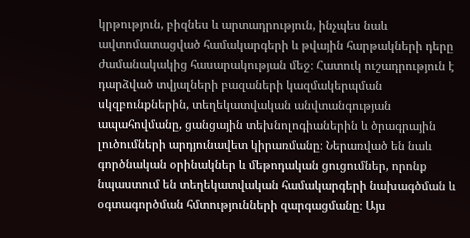կրթություն, բիզնես և արտադրություն, ինչպես նաև ավտոմատացված համակարգերի և թվային հարթակների դերը ժամանակակից հասարակության մեջ։ Հատուկ ուշադրություն է դարձված տվյալների բազաների կազմակերպման սկզբունքներին, տեղեկատվական անվտանգության ապահովմանը, ցանցային տեխնոլոգիաներին և ծրագրային լուծումների արդյունավետ կիրառմանը։ Ներառված են նաև գործնական օրինակներ և մեթոդական ցուցումներ, որոնք նպաստում են տեղեկատվական համակարգերի նախագծման և օգտագործման հմտությունների զարգացմանը։ Այս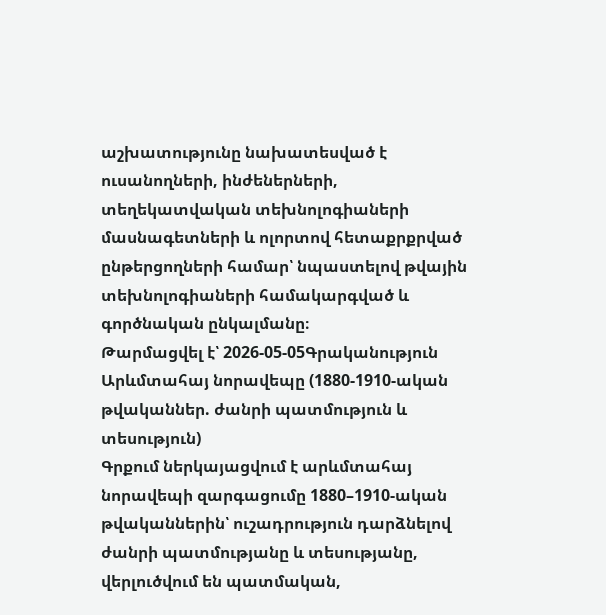աշխատությունը նախատեսված է ուսանողների, ինժեներների, տեղեկատվական տեխնոլոգիաների մասնագետների և ոլորտով հետաքրքրված ընթերցողների համար՝ նպաստելով թվային տեխնոլոգիաների համակարգված և գործնական ընկալմանը։
Թարմացվել է՝ 2026-05-05Գրականություն
Արևմտահայ նորավեպը (1880-1910-ական թվականներ. ժանրի պատմություն և տեսություն)
Գրքում ներկայացվում է արևմտահայ նորավեպի զարգացումը 1880–1910-ական թվականներին՝ ուշադրություն դարձնելով ժանրի պատմությանը և տեսությանը, վերլուծվում են պատմական,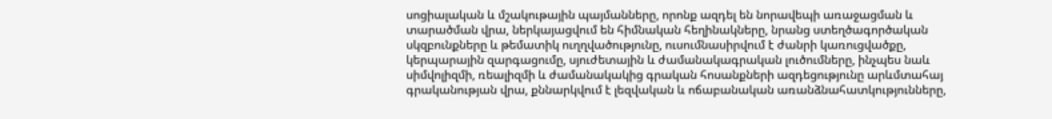սոցիալական և մշակութային պայմանները, որոնք ազդել են նորավեպի առաջացման և տարածման վրա, ներկայացվում են հիմնական հեղինակները, նրանց ստեղծագործական սկզբունքները և թեմատիկ ուղղվածությունը, ուսումնասիրվում է ժանրի կառուցվածքը, կերպարային զարգացումը, սյուժետային և ժամանակագրական լուծումները, ինչպես նաև սիմվոլիզմի, ռեալիզմի և ժամանակակից գրական հոսանքների ազդեցությունը արևմտահայ գրականության վրա, քննարկվում է լեզվական և ոճաբանական առանձնահատկությունները,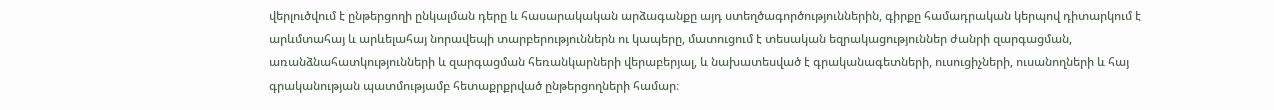վերլուծվում է ընթերցողի ընկալման դերը և հասարակական արձագանքը այդ ստեղծագործություններին, գիրքը համադրական կերպով դիտարկում է արևմտահայ և արևելահայ նորավեպի տարբերություններն ու կապերը, մատուցում է տեսական եզրակացություններ ժանրի զարգացման, առանձնահատկությունների և զարգացման հեռանկարների վերաբերյալ, և նախատեսված է գրականագետների, ուսուցիչների, ուսանողների և հայ գրականության պատմությամբ հետաքրքրված ընթերցողների համար։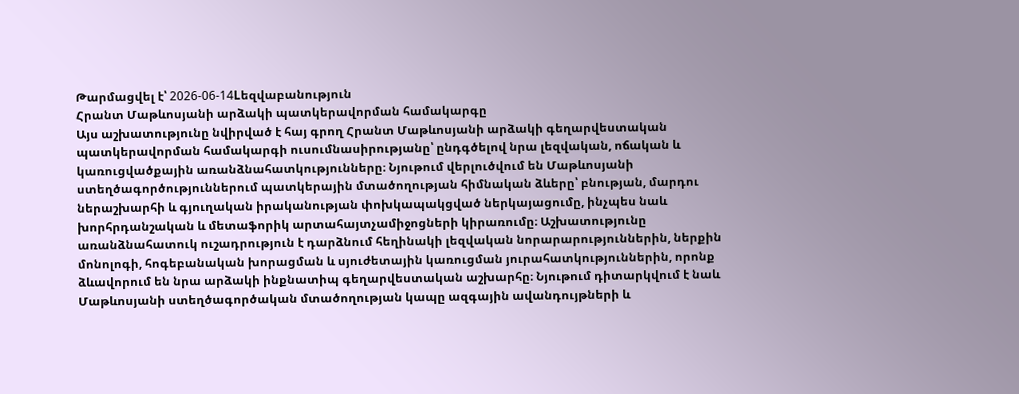Թարմացվել է՝ 2026-06-14Lեզվաբանություն
Հրանտ Մաթևոսյանի արձակի պատկերավորման համակարգը
Այս աշխատությունը նվիրված է հայ գրող Հրանտ Մաթևոսյանի արձակի գեղարվեստական պատկերավորման համակարգի ուսումնասիրությանը՝ ընդգծելով նրա լեզվական, ոճական և կառուցվածքային առանձնահատկությունները։ Նյութում վերլուծվում են Մաթևոսյանի ստեղծագործություններում պատկերային մտածողության հիմնական ձևերը՝ բնության, մարդու ներաշխարհի և գյուղական իրականության փոխկապակցված ներկայացումը, ինչպես նաև խորհրդանշական և մետաֆորիկ արտահայտչամիջոցների կիրառումը։ Աշխատությունը առանձնահատուկ ուշադրություն է դարձնում հեղինակի լեզվական նորարարություններին, ներքին մոնոլոգի, հոգեբանական խորացման և սյուժետային կառուցման յուրահատկություններին, որոնք ձևավորում են նրա արձակի ինքնատիպ գեղարվեստական աշխարհը։ Նյութում դիտարկվում է նաև Մաթևոսյանի ստեղծագործական մտածողության կապը ազգային ավանդույթների և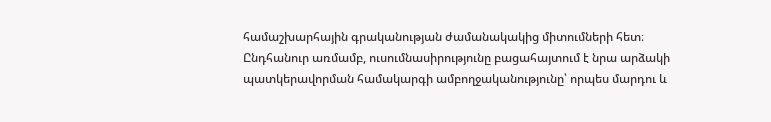համաշխարհային գրականության ժամանակակից միտումների հետ։ Ընդհանուր առմամբ, ուսումնասիրությունը բացահայտում է նրա արձակի պատկերավորման համակարգի ամբողջականությունը՝ որպես մարդու և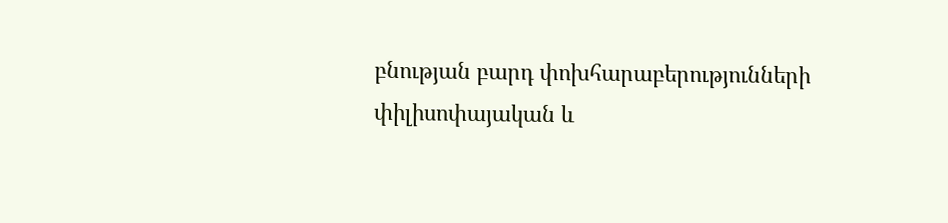բնության բարդ փոխհարաբերությունների փիլիսոփայական և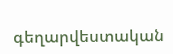գեղարվեստական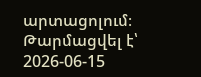արտացոլում։
Թարմացվել է՝ 2026-06-15